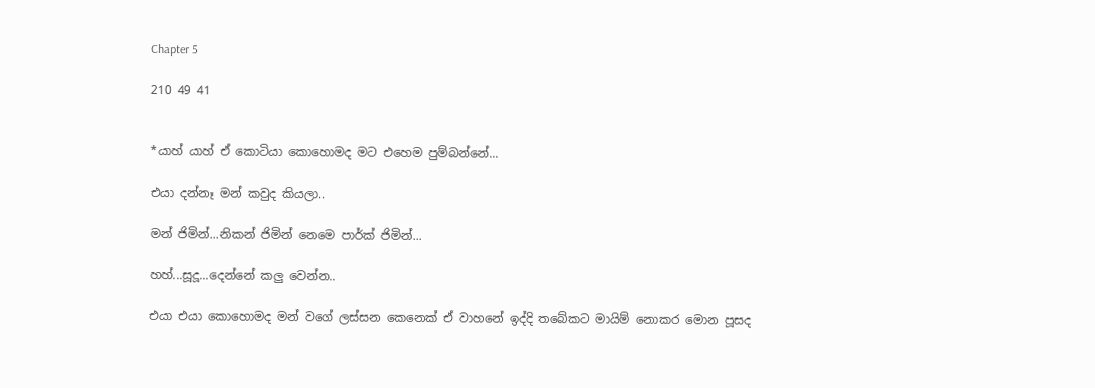Chapter 5

210 49 41


*යාහ් යාහ් ඒ කොටියා කොහොමද මට එහෙම පුම්බන්නේ...

එයා දන්නෑ මන් කවුද කියලා..

මන් ජිමින්...නිකන් ජිමින් නෙමෙ පාර්ක් ජිමින්...

හහ්...සූදූ...දෙන්නේ කලු වෙන්න..

එයා එයා කොහොමද මන් වගේ ලස්සන කෙනෙක් ඒ වාහනේ ඉද්දි තබේකට මායිම් නොකර මොන පූසද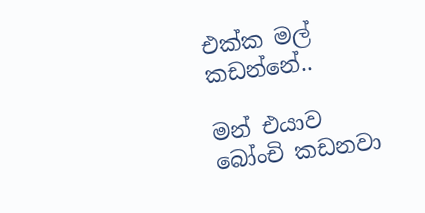එක්ක මල් කඩන්නේ..

මන් එයාව බෝංචි කඩනවා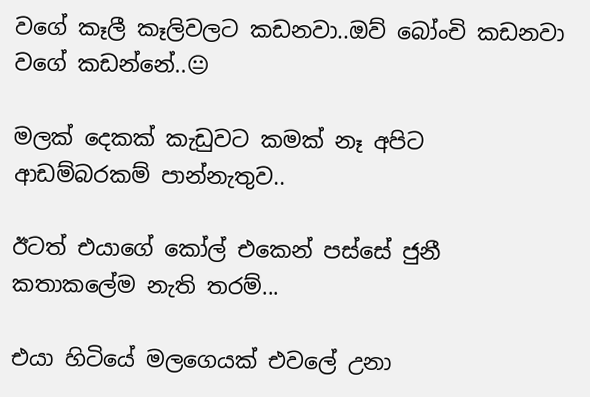වගේ කෑලී කෑලිවලට කඩනවා..ඔව් බෝංචි කඩනවා වගේ කඩන්නේ..😐

මලක් දෙකක් කැඩුවට කමක් නෑ අපිට ආඩම්බරකම් පාන්නැතුව..

ඊටත් එයාගේ කෝල් එකෙන් පස්සේ ජුනී කතාකලේම නැති තරම්...

එයා හිටියේ මලගෙයක් එවලේ උනා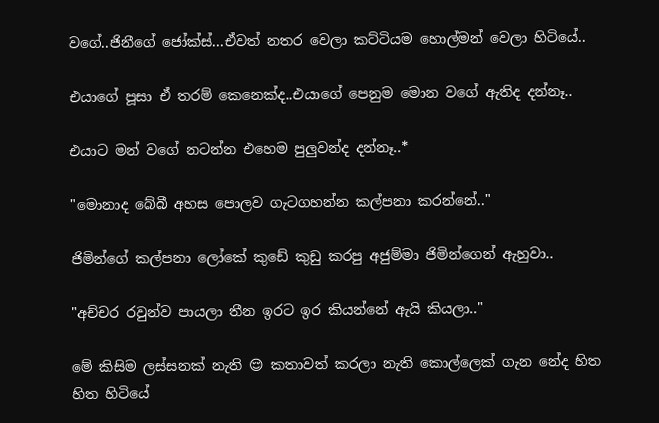වගේ..ජිනීගේ ජෝක්ස්...ඒවත් නතර වෙලා කට්ටියම හොල්මන් වෙලා හිටියේ..

එයාගේ පූසා ඒ තරම් කෙනෙක්ද..එයාගේ පෙනුම මොන වගේ ඇතිද දන්නෑ..

එයාට මන් වගේ නටන්න එහෙම පුලුවන්ද දන්නෑ..*

"මොනාද බේබී අහස පොලව ගැටගහන්න කල්පනා කරන්නේ.."

ජිමින්ගේ කල්පනා ලෝකේ කුඩේ කුඩු කරපු අජුම්මා ජිමින්ගෙන් ඇහුවා..

"අච්චර රවුන්ව පායලා තීන ඉරට ඉර කියන්නේ ඇයි කියලා.."

මේ කිසිම ලස්සනක් නැති 😌 කතාවත් කරලා නැති කොල්ලෙක් ගැන නේද හිත හිත හිටියේ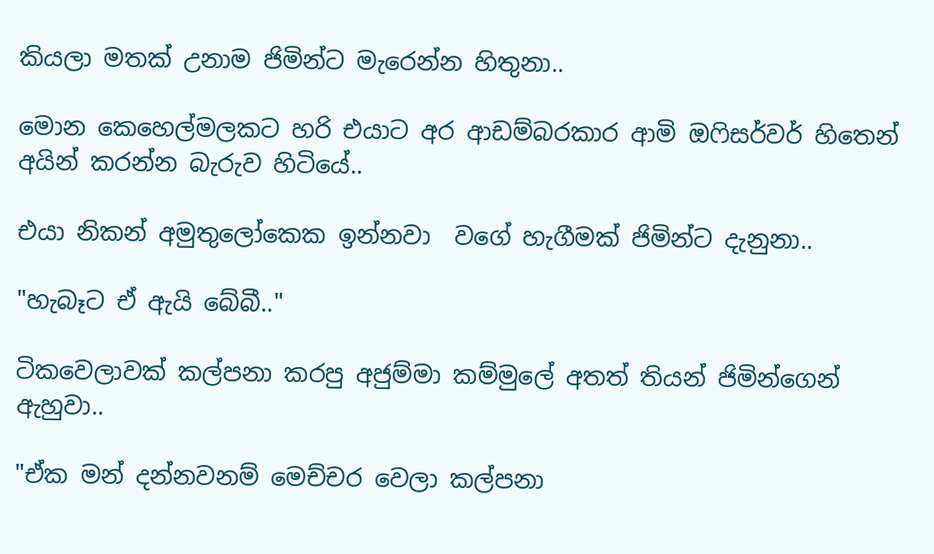කියලා මතක් උනාම ජිමින්ට මැරෙන්න හිතුනා..

මොන කෙහෙල්මලකට හරි එයාට අර ආඩම්බරකාර ආමි ඔෆිසර්වර් හිතෙන් අයින් කරන්න බැරුව හිටියේ..

එයා නිකන් අමුතුලෝකෙක ඉන්නවා  වගේ හැගීමක් ජිමින්ට දැනුනා..

"හැබෑට ඒ ඇයි බේබී.."

ටිකවෙලාවක් කල්පනා කරපු අජුම්මා කම්මුලේ අතත් තියන් ජිමින්ගෙන් ඇහුවා..

"ඒක මන් දන්නවනම් මෙච්චර වෙලා කල්පනා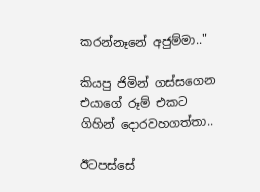කරන්නෑනේ අජුම්මා.."

කියපු ජිමින් ගස්සගෙන එයාගේ රූම් එකට ගිහින් දොරවහගත්තා..

ඊටපස්සේ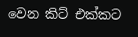වෙන කිට් එක්කට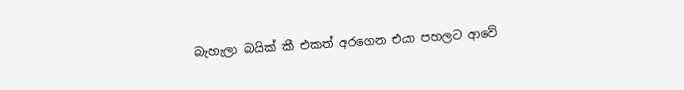බැහැලා බයික් කී එකත් අරගෙන එයා පහලට ආවේ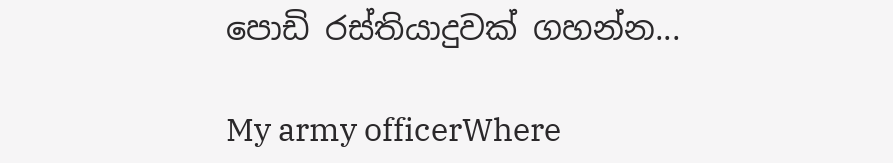පොඩි රස්තියාදුවක් ගහන්න...

My army officerWhere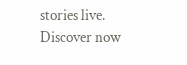stories live. Discover now